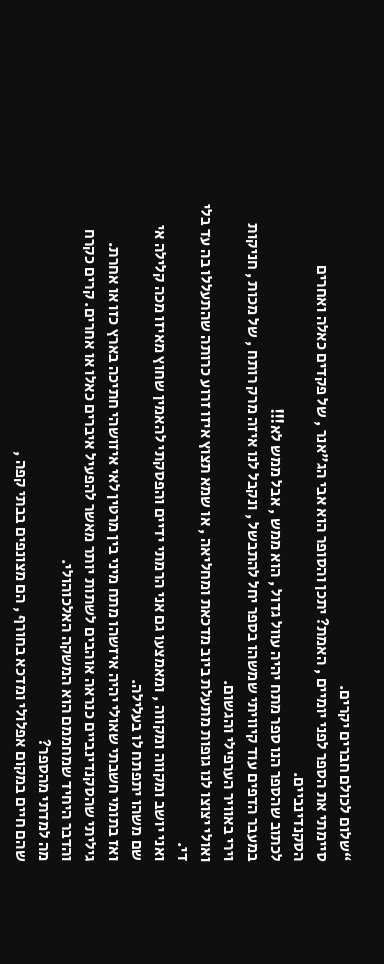“שלום לכולם חברים יקרים.
סיימתי את הספר לפני יומיים , האמת? יתכן והסופר הוא אבי הג"אנר , של פקדים כאלה ואחרים הסקנדינביים.
לכתוב שהספר הנו ספר מתח יהיה עוול גדול , הוא ממש , אבל ממש לא!!!
במעבר הדפים עוד קיוויתי שמשהו בספר יחל להתבשל , ונקבל לנו איזה מרק רותח , של מכות , חניקות וירי באוויר הערפילי והגשום.
ואולי יצוצו לנו גופות מתעלת ביוב מדכאת ומחליאה , או שמא תצוץ איזו זרוע כרותה שהתעללו בה עד בלי די.
ואני יושב ומקווה ומקווה , ומאמצעו גם אני הרמתי ידיים והפסקתי להאמין שחוץ מאיזו מכה קלילה אי שם משהו יתפתח לו בעלילה.
ואז בתומי חשבתי שאולי יהיה איזשהו מתח מיני בין מרטין לאי איזושהי חתיכה בארץ כזו או אחרת.
גיליתי שהסקנדינביים כנראה אוהבים לשתות יותר מאשר להפעיל איברים כאלו או אחרים. קרים כקרח והדבר היחיד שמחממם הוא המשקה האלכוהולי.
מה למדתי מהספר?
שהם חיים במקום אפלולי ומדכא בחורף , הם מצונפים בבתי קפה ,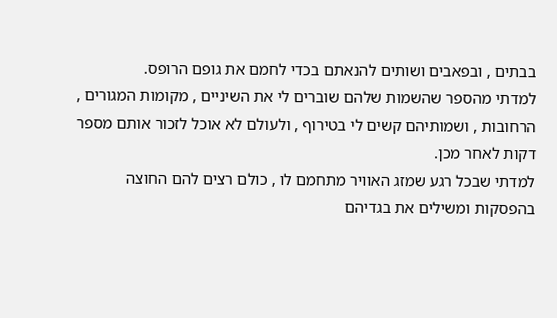בבתים , ובפאבים ושותים להנאתם בכדי לחמם את גופם הרופס.
למדתי מהספר שהשמות שלהם שוברים לי את השיניים , מקומות המגורים , הרחובות , ושמותיהם קשים לי בטירוף , ולעולם לא אוכל לזכור אותם מספר דקות לאחר מכן.
למדתי שבכל רגע שמזג האוויר מתחמם לו , כולם רצים להם החוצה בהפסקות ומשילים את בגדיהם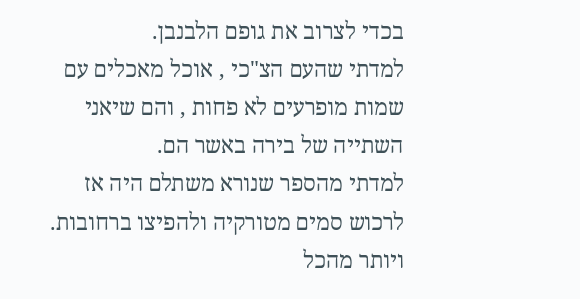בכדי לצרוב את גופם הלבנבן.
למדתי שהעם הצ"כי , אוכל מאכלים עם שמות מופרעים לא פחות , והם שיאני השתייה של בירה באשר הם.
למדתי מהספר שנורא משתלם היה אז לרכוש סמים מטורקיה ולהפיצו ברחובות.
ויותר מהכל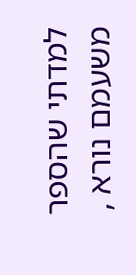למדתי שהספר משעמם נורא ,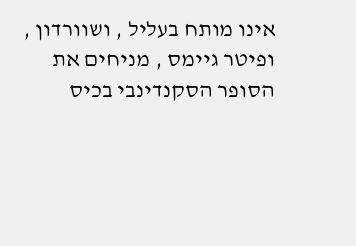אינו מותח בעליל , ושוורדון , ופיטר גיימס , מניחים את הסופר הסקנדינבי בכיס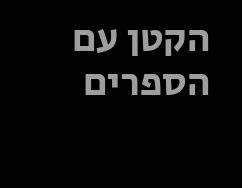הקטן עם הספרים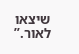שיצאו לאור.”